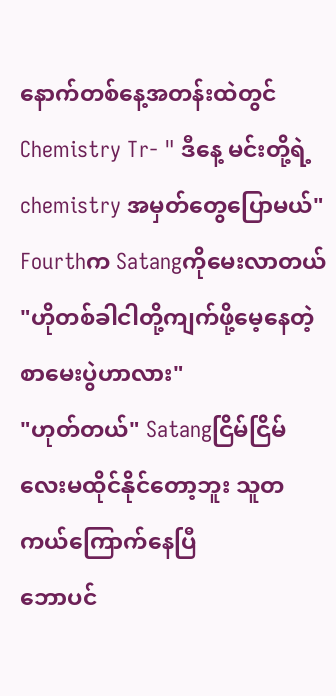နောက်တစ်နေ့အတန်းထဲတွင်
Chemistry Tr- " ဒီနေ့ မင်းတို့ရဲ့ chemistry အမှတ်တွေပြောမယ်"
Fourthက Satangကိုမေးလာတယ် "ဟိုတစ်ခါငါတို့ကျက်ဖို့မေ့နေတဲ့ စာမေးပွဲဟာလား"
"ဟုတ်တယ်" Satangငြိမ်ငြိမ်လေးမထိုင်နိုင်တော့ဘူး သူတကယ်ကြောက်နေပြီ
ဘောပင်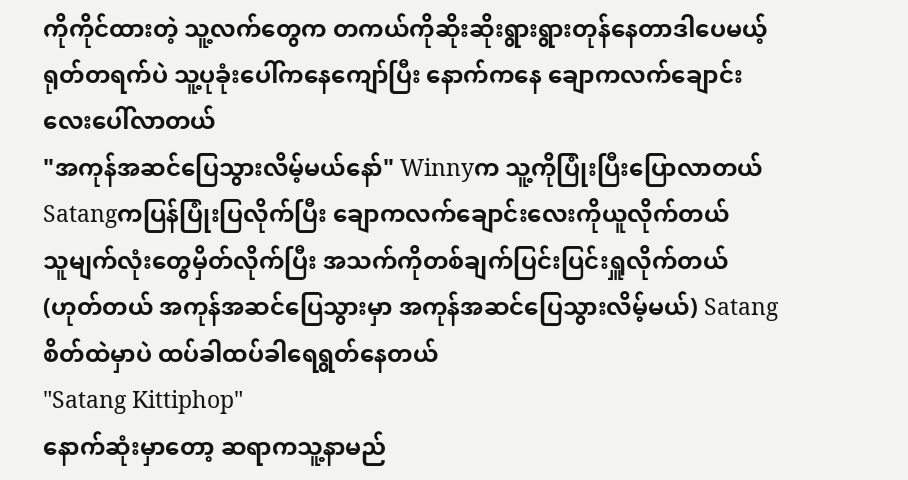ကိုကိုင်ထားတဲ့ သူ့လက်တွေက တကယ်ကိုဆိုးဆိုးရွားရွားတုန်နေတာဒါပေမယ့် ရုတ်တရက်ပဲ သူ့ပုခုံးပေါ်ကနေကျော်ပြီး နောက်ကနေ ချောကလက်ချောင်းလေးပေါ်လာတယ်
"အကုန်အဆင်ပြေသွားလိမ့်မယ်နော်" Winnyက သူ့ကိုပြုံးပြီးပြောလာတယ်
Satangကပြန်ပြုံးပြလိုက်ပြီး ချောကလက်ချောင်းလေးကိုယူလိုက်တယ်
သူမျက်လုံးတွေမှိတ်လိုက်ပြီး အသက်ကိုတစ်ချက်ပြင်းပြင်းရှူလိုက်တယ်(ဟုတ်တယ် အကုန်အဆင်ပြေသွားမှာ အကုန်အဆင်ပြေသွားလိမ့်မယ်) Satangစိတ်ထဲမှာပဲ ထပ်ခါထပ်ခါရေရွတ်နေတယ်
"Satang Kittiphop"
နောက်ဆုံးမှာတော့ ဆရာကသူ့နာမည်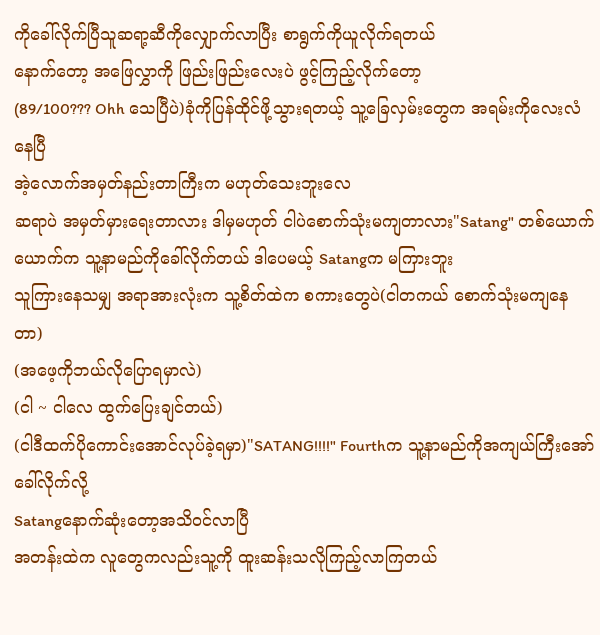ကိုခေါ်လိုက်ပြီသူဆရာ့ဆီကိုလျှောက်လာပြီး စာရွက်ကိုယူလိုက်ရတယ်
နောက်တော့ အဖြေလွှာကို ဖြည်းဖြည်းလေးပဲ ဖွင့်ကြည့်လိုက်တော့
(89/100??? Ohh သေပြီပဲ)ခုံကိုပြန်ထိုင်ဖို့သွားရတယ့် သူ့ခြေလှမ်းတွေက အရမ်းကိုလေးလံနေပြီ
အဲ့လောက်အမှတ်နည်းတာကြီးက မဟုတ်သေးဘူးလေ
ဆရာပဲ အမှတ်မှားရေးတာလား ဒါမှမဟုတ် ငါပဲစောက်သုံးမကျတာလား"Satang" တစ်ယောက်ယောက်က သူ့နာမည်ကိုခေါ်လိုက်တယ် ဒါပေမယ့် Satangက မကြားဘူး
သူကြားနေသမျှ အရာအားလုံးက သူ့စိတ်ထဲက စကားတွေပဲ(ငါတကယ် စောက်သုံးမကျနေတာ)
(အဖေ့ကိုဘယ်လိုပြောရမှာလဲ)
(ငါ ~ ငါလေ ထွက်ပြေးချင်တယ်)
(ငါဒီထက်ပိုကောင်းအောင်လုပ်ခဲ့ရမှာ)"SATANG!!!!" Fourthက သူ့နာမည်ကိုအကျယ်ကြီးအော်ခေါ်လိုက်လို့
Satangနောက်ဆုံးတော့အသိဝင်လာပြီ
အတန်းထဲက လူတွေကလည်းသူ့ကို ထူးဆန်းသလိုကြည့်လာကြတယ်